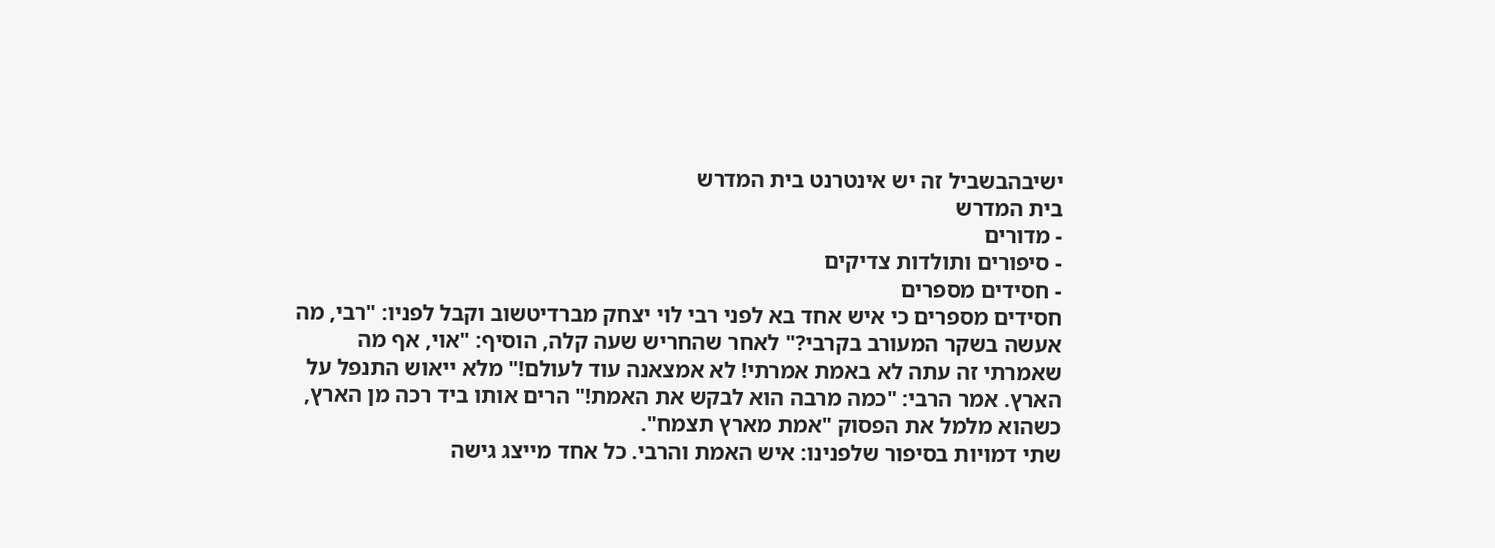ישיבהבשביל זה יש אינטרנט בית המדרש
בית המדרש
- מדורים
- סיפורים ותולדות צדיקים
- חסידים מספרים
חסידים מספרים כי איש אחד בא לפני רבי לוי יצחק מברדיטשוב וקבל לפניו: "רבי, מה אעשה בשקר המעורב בקרבי?" לאחר שהחריש שעה קלה, הוסיף: "אוי, אף מה שאמרתי זה עתה לא באמת אמרתי! לא אמצאנה עוד לעולם!" מלא ייאוש התנפל על הארץ. אמר הרבי: "כמה מרבה הוא לבקש את האמת!" הרים אותו ביד רכה מן הארץ, כשהוא מלמל את הפסוק "אמת מארץ תצמח".
שתי דמויות בסיפור שלפנינו: איש האמת והרבי. כל אחד מייצג גישה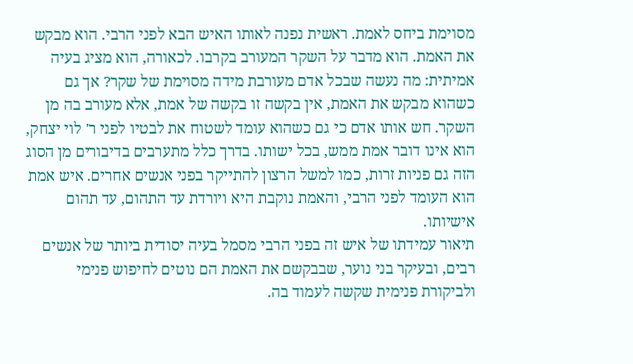מסוימת ביחס לאמת. ראשית נפנה לאותו האיש הבא לפני הרבי. הוא מבקש את האמת. הוא מדבר על השקר המעורב בקרבו. לכאורה, הוא מציג בעיה אמיתית: מה נעשה שבכל אדם מעורבת מידה מסוימת של שקר? אך גם כשהוא מבקש את האמת, אין בקשה זו בקשה של אמת, אלא מעורב בה מן השקר. חש אותו אדם כי גם כשהוא עומד לשטוח את לבטיו לפני ר' לוי יצחק, הוא אינו דובר אמת ממש, בכל ישותו. בדרך כלל מתערבים בדיבורים מן הסוג הזה גם פניות זרות, כמו למשל הרצון להתייקר בפני אנשים אחרים. איש אמת הוא העומד לפני הרבי, והאמת נוקבת היא ויורדת עד התהום, עד תהום אישיותו.
תיאור עמידתו של איש זה בפני הרבי מסמל בעיה יסודית ביותר של אנשים רבים, ובעיקר בני נוער, שבבקשם את האמת הם נוטים לחיפוש פנימי ולביקורת פנימית שקשה לעמוד בה.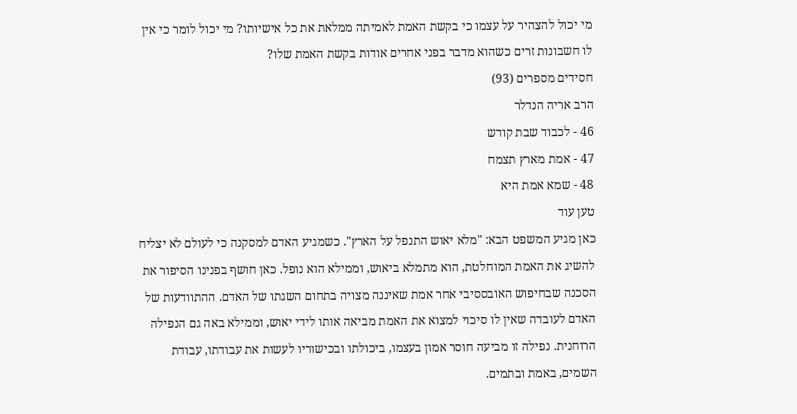מי יכול להצהיר על עצמו כי בקשת האמת לאמיתה ממלאת את כל אישיותו? מי יכול לומר כי אין לו חשבונות זרים כשהוא מדבר בפני אחרים אודות בקשת האמת שלו?
חסידים מספרים (93)
הרב אריה הנדלר
46 - לכבוד שבת קודש
47 - אמת מארץ תצמח
48 - שמא אמת היא
טען עוד
כאן מגיע המשפט הבא: "מלא יאוש התנפל על הארץ". כשמגיע האדם למסקנה כי לעולם לא יצליח להשיג את האמת המוחלטת, הוא מתמלא ביאוש, וממילא הוא נופל. כאן חושף בפנינו הסיפור את הסכנה שבחיפוש האובססיבי אחר אמת שאיננה מצויה בתחום השגתו של האדם. ההתוודעות של האדם לעובדה שאין לו סיכוי למצוא את האמת מביאה אותו לידי יאוש, וממילא באה גם הנפילה הרוחנית. נפילה זו מביעה חוסר אמון בעצמו, ביכולתו ובכישוריו לעשות את עבודתו, עבודת השמים, באמת ובתמים.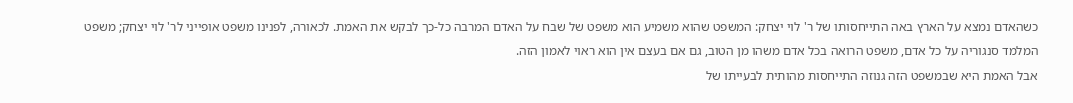כשהאדם נמצא על הארץ באה התייחסותו של ר' לוי יצחק: המשפט שהוא משמיע הוא משפט של שבח על האדם המרבה כל-כך לבקש את האמת. לכאורה, לפנינו משפט אופייני לר' לוי יצחק; משפט המלמד סנגוריה על כל אדם, משפט הרואה בכל אדם משהו מן הטוב, גם אם בעצם אין הוא ראוי לאמון הזה.
אבל האמת היא שבמשפט הזה גנוזה התייחסות מהותית לבעייתו של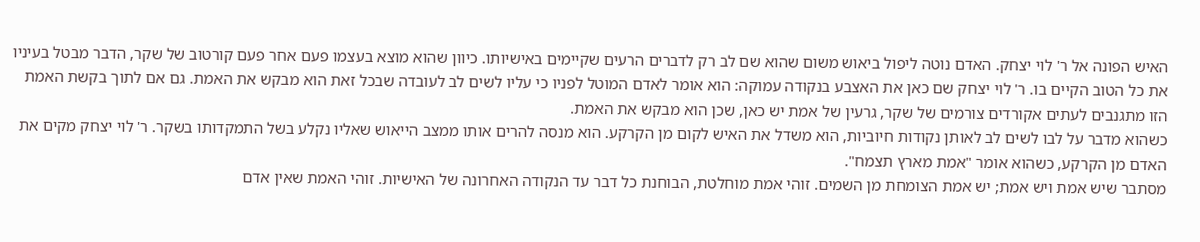האיש הפונה אל ר' לוי יצחק. האדם נוטה ליפול ביאוש משום שהוא שם לב רק לדברים הרעים שקיימים באישיותו. כיוון שהוא מוצא בעצמו פעם אחר פעם קורטוב של שקר, הדבר מבטל בעיניו את כל הטוב הקיים בו. ר' לוי יצחק שם כאן את האצבע בנקודה עמוקה: הוא אומר לאדם המוטל לפניו כי עליו לשים לב לעובדה שבכל זאת הוא מבקש את האמת. גם אם לתוך בקשת האמת הזו מתגנבים לעתים אקורדים צורמים של שקר, גרעין של אמת יש כאן, שכן הוא מבקש את האמת.
כשהוא מדבר על לבו לשים לב לאותן נקודות חיוביות, הוא משדל את האיש לקום מן הקרקע. הוא מנסה להרים אותו ממצב הייאוש שאליו נקלע בשל התמקדותו בשקר. ר' לוי יצחק מקים את האדם מן הקרקע, כשהוא אומר "אמת מארץ תצמח".
מסתבר שיש אמת ויש אמת; יש אמת הצומחת מן השמים. זוהי אמת מוחלטת, הבוחנת כל דבר עד הנקודה האחרונה של האישיות. זוהי האמת שאין אדם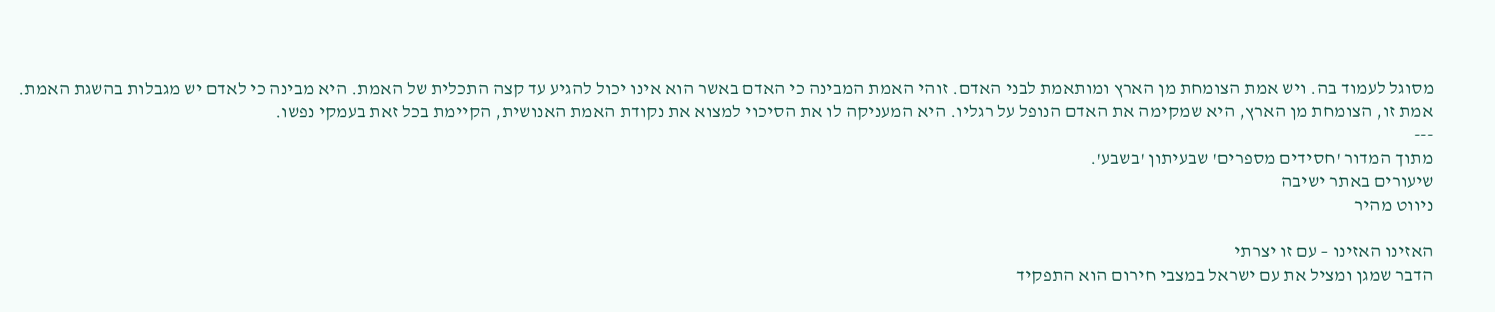מסוגל לעמוד בה. ויש אמת הצומחת מן הארץ ומותאמת לבני האדם. זוהי האמת המבינה כי האדם באשר הוא אינו יכול להגיע עד קצה התכלית של האמת. היא מבינה כי לאדם יש מגבלות בהשגת האמת. אמת זו, הצומחת מן הארץ, היא שמקימה את האדם הנופל על רגליו. היא המעניקה לו את הסיכוי למצוא את נקודת האמת האנושית, הקיימת בכל זאת בעמקי נפשו.
---
מתוך המדור 'חסידים מספרים' שבעיתון 'בשבע'.
שיעורים באתר ישיבה
ניווט מהיר

האזינו האזינו – עם זו יצרתי
הדבר שמגן ומציל את עם ישראל במצבי חירום הוא התפקיד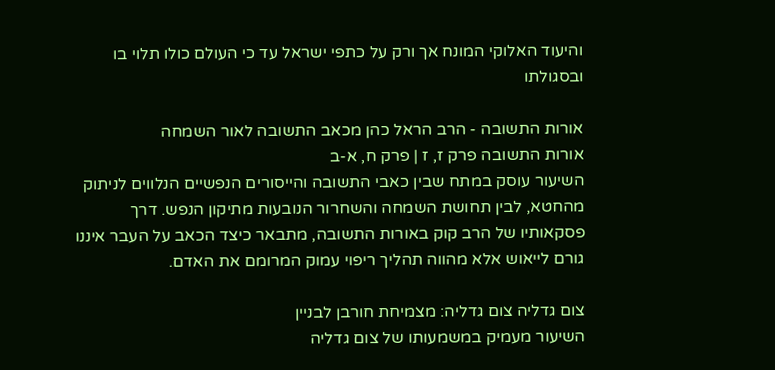והיעוד האלוקי המונח אך ורק על כתפי ישראל עד כי העולם כולו תלוי בו ובסגולתו

אורות התשובה - הרב הראל כהן מכאב התשובה לאור השמחה
אורות התשובה פרק ז, ז | פרק ח, א-ב
השיעור עוסק במתח שבין כאבי התשובה והייסורים הנפשיים הנלווים לניתוק מהחטא, לבין תחושת השמחה והשחרור הנובעות מתיקון הנפש. דרך פסקאותיו של הרב קוק באורות התשובה, מתבאר כיצד הכאב על העבר איננו גורם לייאוש אלא מהווה תהליך ריפוי עמוק המרומם את האדם.

צום גדליה צום גדליה: מצמיחת חורבן לבניין
השיעור מעמיק במשמעותו של צום גדליה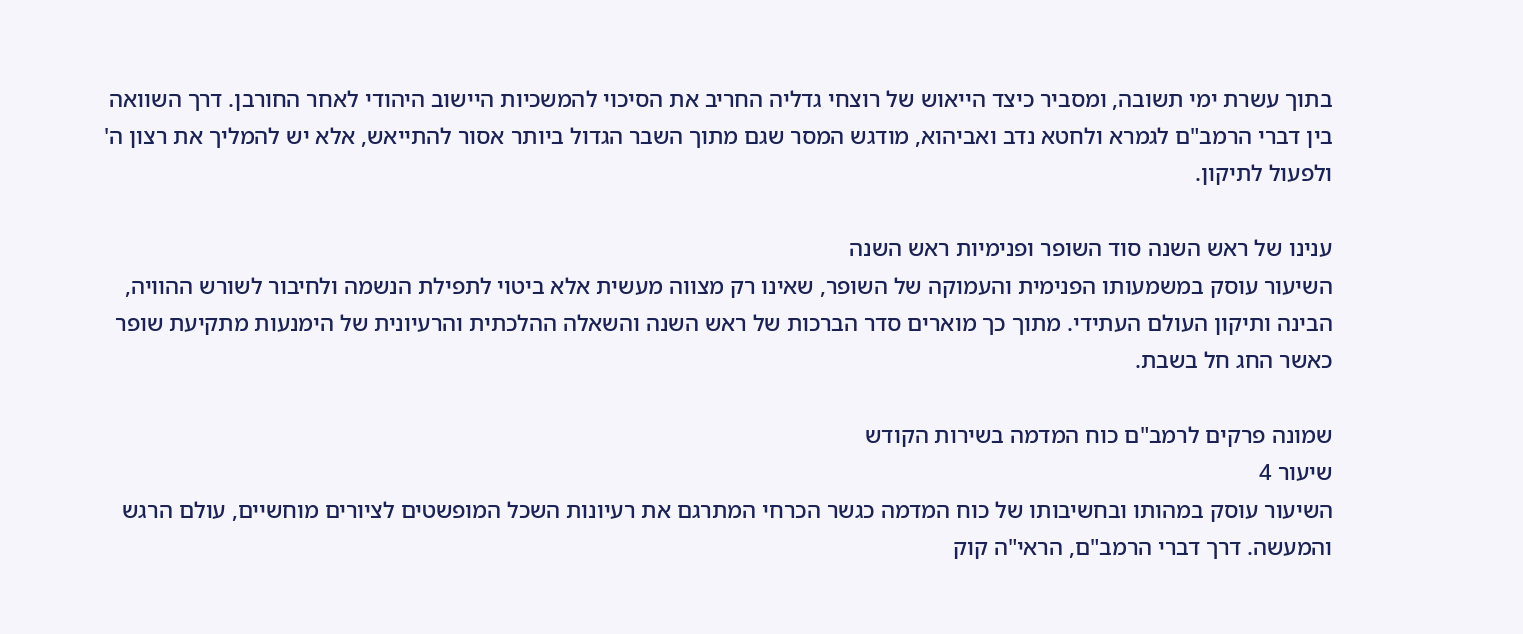בתוך עשרת ימי תשובה, ומסביר כיצד הייאוש של רוצחי גדליה החריב את הסיכוי להמשכיות היישוב היהודי לאחר החורבן. דרך השוואה בין דברי הרמב"ם לגמרא ולחטא נדב ואביהוא, מודגש המסר שגם מתוך השבר הגדול ביותר אסור להתייאש, אלא יש להמליך את רצון ה' ולפעול לתיקון.

ענינו של ראש השנה סוד השופר ופנימיות ראש השנה
השיעור עוסק במשמעותו הפנימית והעמוקה של השופר, שאינו רק מצווה מעשית אלא ביטוי לתפילת הנשמה ולחיבור לשורש ההוויה, הבינה ותיקון העולם העתידי. מתוך כך מוארים סדר הברכות של ראש השנה והשאלה ההלכתית והרעיונית של הימנעות מתקיעת שופר כאשר החג חל בשבת.

שמונה פרקים לרמב"ם כוח המדמה בשירות הקודש
שיעור 4
השיעור עוסק במהותו ובחשיבותו של כוח המדמה כגשר הכרחי המתרגם את רעיונות השכל המופשטים לציורים מוחשיים, עולם הרגש והמעשה. דרך דברי הרמב"ם, הראי"ה קוק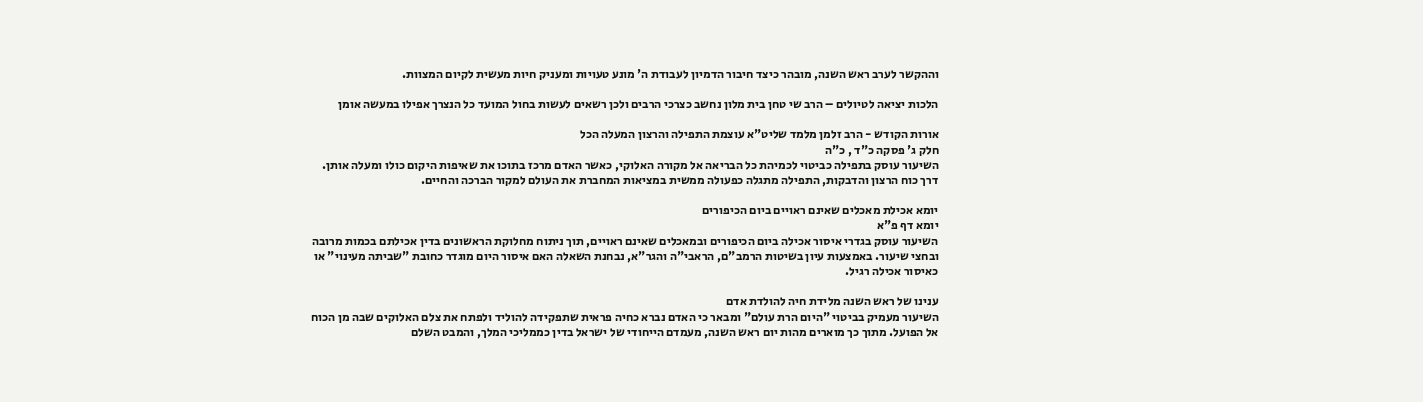וההקשר לערב ראש השנה, מובהר כיצד חיבור הדמיון לעבודת ה' מונע טעויות ומעניק חיות מעשית לקיום המצוות.

הלכות יציאה לטיולים – הרב שי טחן בית מלון נחשב כצרכי הרבים ולכן רשאים לעשות בחול המועד כל הנצרך אפילו במעשה אומן

אורות הקודש - הרב זלמן מלמד שליט"א עוצמת התפילה והרצון המעלה הכל
חלק ג' פסקה כ"ד , כ"ה
השיעור עוסק בתפילה כביטוי לכמיהת כל הבריאה אל מקורה האלוקי, כאשר האדם מרכז בתוכו את שאיפות היקום כולו ומעלה אותן. דרך כוח הרצון והדבקות, התפילה מתגלה כפעולה ממשית במציאות המחברת את העולם למקור הברכה והחיים.

יומא אכילת מאכלים שאינם ראויים ביום הכיפורים
יומא דף פ"א
השיעור עוסק בגדרי איסור אכילה ביום הכיפורים ובמאכלים שאינם ראויים, תוך ניתוח מחלוקת הראשונים בדין אכילתם בכמות מרובה ובחצי שיעור. באמצעות עיון בשיטות הרמב"ם, הראבי"ה והגר"א, נבחנת השאלה האם איסור היום מוגדר כחובת "שביתה מעינוי" או כאיסור אכילה רגיל.

ענינו של ראש השנה מלידת חיה להולדת אדם
השיעור מעמיק בביטוי "היום הרת עולם" ומבאר כי האדם נברא כחיה פראית שתפקידה להוליד ולפתח את צלם האלוקים שבה מן הכוח אל הפועל. מתוך כך מוארים מהות יום ראש השנה, מעמדם הייחודי של ישראל בדין כממליכי המלך, והמבט השלם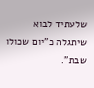שלעתיד לבוא שיתגלה כ"יום שכולו שבת".